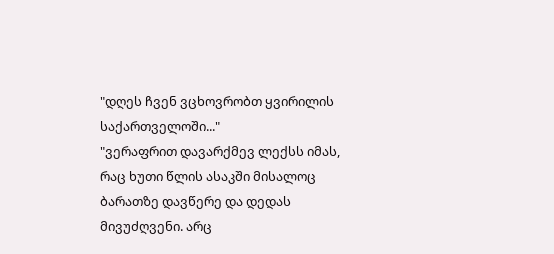"დღეს ჩვენ ვცხოვრობთ ყვირილის საქართველოში..."
"ვერაფრით დავარქმევ ლექსს იმას, რაც ხუთი წლის ასაკში მისალოც ბარათზე დავწერე და დედას მივუძღვენი. არც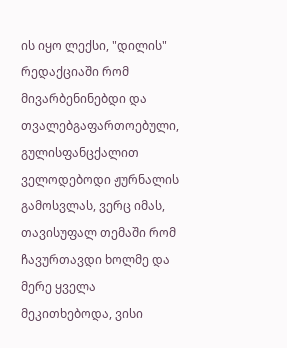ის იყო ლექსი, "დილის" რედაქციაში რომ მივარბენინებდი და თვალებგაფართოებული, გულისფანცქალით ველოდებოდი ჟურნალის გამოსვლას, ვერც იმას, თავისუფალ თემაში რომ ჩავურთავდი ხოლმე და მერე ყველა მეკითხებოდა, ვისი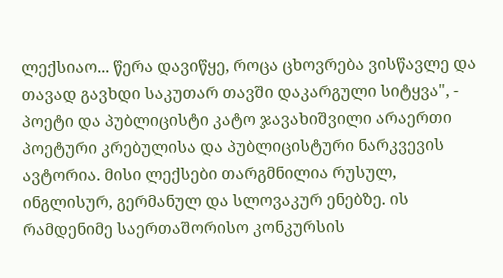ლექსიაო... წერა დავიწყე, როცა ცხოვრება ვისწავლე და თავად გავხდი საკუთარ თავში დაკარგული სიტყვა", - პოეტი და პუბლიცისტი კატო ჯავახიშვილი არაერთი პოეტური კრებულისა და პუბლიცისტური ნარკვევის ავტორია. მისი ლექსები თარგმნილია რუსულ, ინგლისურ, გერმანულ და სლოვაკურ ენებზე. ის რამდენიმე საერთაშორისო კონკურსის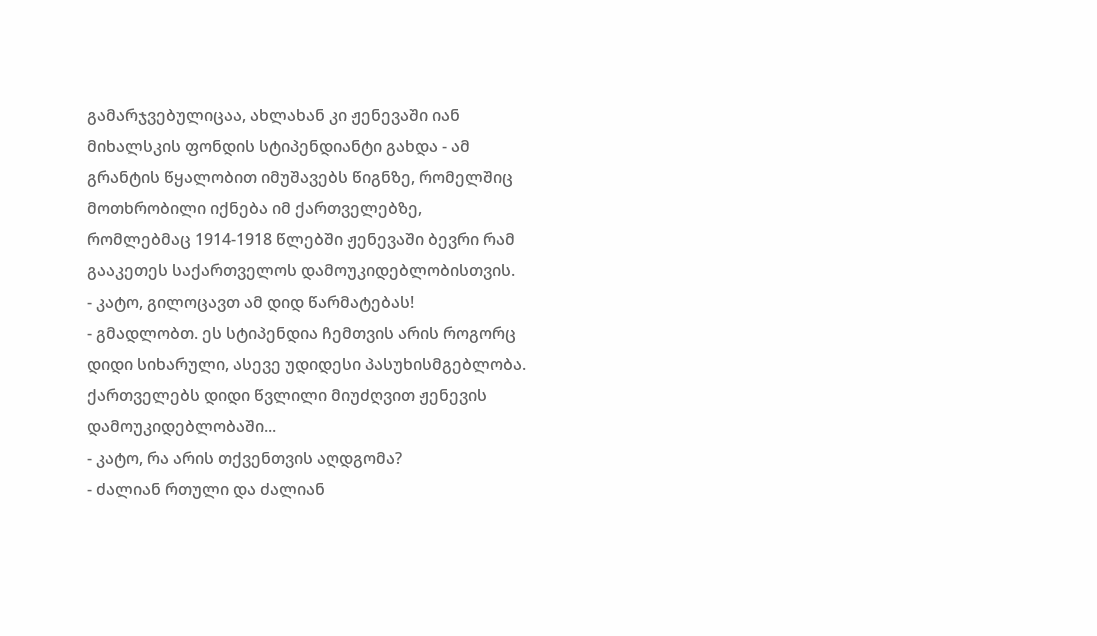გამარჯვებულიცაა, ახლახან კი ჟენევაში იან მიხალსკის ფონდის სტიპენდიანტი გახდა - ამ გრანტის წყალობით იმუშავებს წიგნზე, რომელშიც მოთხრობილი იქნება იმ ქართველებზე, რომლებმაც 1914-1918 წლებში ჟენევაში ბევრი რამ გააკეთეს საქართველოს დამოუკიდებლობისთვის.
- კატო, გილოცავთ ამ დიდ წარმატებას!
- გმადლობთ. ეს სტიპენდია ჩემთვის არის როგორც დიდი სიხარული, ასევე უდიდესი პასუხისმგებლობა. ქართველებს დიდი წვლილი მიუძღვით ჟენევის დამოუკიდებლობაში...
- კატო, რა არის თქვენთვის აღდგომა?
- ძალიან რთული და ძალიან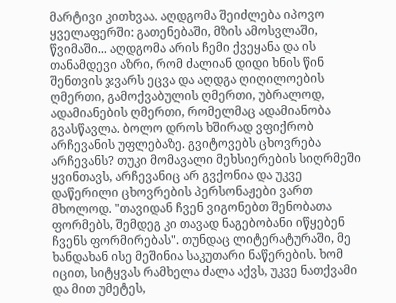მარტივი კითხვაა. აღდგომა შეიძლება იპოვო ყველაფერში: გათენებაში, მზის ამოსვლაში, წვიმაში... აღდგომა არის ჩემი ქვეყანა და ის თანამდევი აზრი, რომ ძალიან დიდი ხნის წინ შენთვის ჯვარს ეცვა და აღდგა ღიღილოების ღმერთი, გამოქვაბულის ღმერთი, უბრალოდ, ადამიანების ღმერთი, რომელმაც ადამიანობა გვასწავლა. ბოლო დროს ხშირად ვფიქრობ არჩევანის უფლებაზე. გვიტოვებს ცხოვრება არჩევანს? თუკი მომავალი მეხსიერების სიღრმეში ყვინთავს, არჩევანიც არ გვქონია და უკვე დაწერილი ცხოვრების პერსონაჟები ვართ მხოლოდ. "თავიდან ჩვენ ვიგონებთ შენობათა ფორმებს, შემდეგ კი თავად ნაგებობანი იწყებენ ჩვენს ფორმირებას". თუნდაც ლიტერატურაში, მე ხანდახან ისე მეშინია საკუთარი ნაწერების. ხომ იცით, სიტყვას რამხელა ძალა აქვს, უკვე ნათქვამი და მით უმეტეს,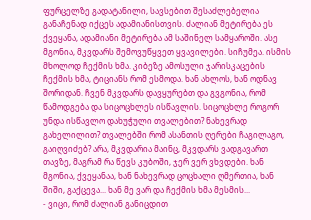ფურცელზე გადატანილი, სავსებით შესაძლებელია განაჩენად იქცეს ადამიანისთვის. ძალიან მეტირება ეს ქვეყანა, ადამიანი მეტირება ამ საშინელ სამყაროში. ასე მგონია, მკვდარს შემოვუწყვეთ ყვავილები. სიჩუმეა. ისმის მხოლოდ ჩექმის ხმა. კიბეზე ამოსული ჯარისკაცების ჩექმის ხმა, ტიციანს რომ ესმოდა. ხან ახლოს, ხან ოდნავ შორიდან. ჩვენ მკვდარს დავყურებთ და გვგონია, რომ წამოდგება და სიცოცხლეს ისწავლის. სიცოცხლე როგორ უნდა ისწავლო დახუჭული თვალებით? ნახევრად გახელილით? თვალებში რომ ასანთის ღერები ჩაგილაგო, გაიღვიძებ? არა, მკვდარია მაინც, მკვდარს ვადგავართ თავზე, მაგრამ რა წევს კუბოში, ჯერ ვერ ვხვდები. ხან მგონია, ქვეყანაა, ხან ნახევრად ცოცხალი ღმერთია, ხან შიში, გაქცევა... ხან მე ვარ და ჩექმის ხმა მესმის...
- ვიცი, რომ ძალიან განიცდით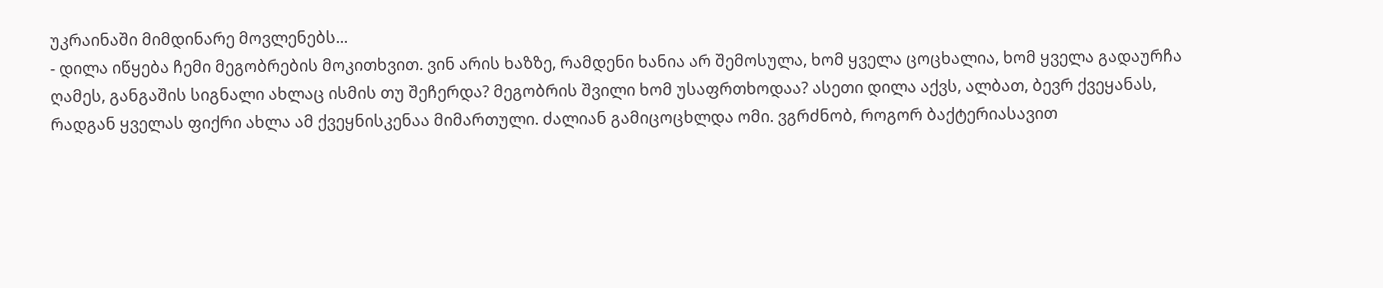უკრაინაში მიმდინარე მოვლენებს...
- დილა იწყება ჩემი მეგობრების მოკითხვით. ვინ არის ხაზზე, რამდენი ხანია არ შემოსულა, ხომ ყველა ცოცხალია, ხომ ყველა გადაურჩა ღამეს, განგაშის სიგნალი ახლაც ისმის თუ შეჩერდა? მეგობრის შვილი ხომ უსაფრთხოდაა? ასეთი დილა აქვს, ალბათ, ბევრ ქვეყანას, რადგან ყველას ფიქრი ახლა ამ ქვეყნისკენაა მიმართული. ძალიან გამიცოცხლდა ომი. ვგრძნობ, როგორ ბაქტერიასავით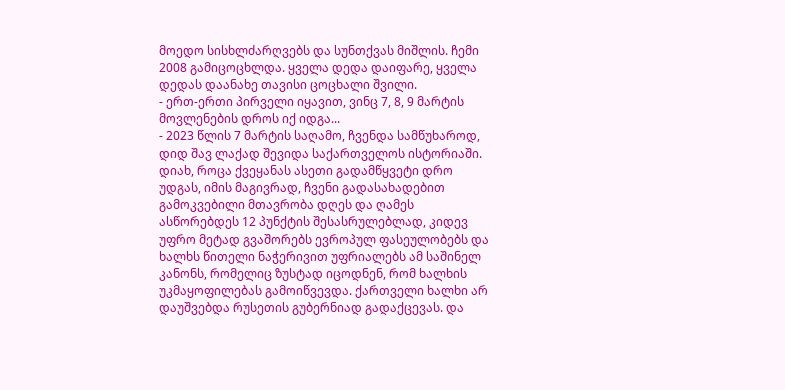მოედო სისხლძარღვებს და სუნთქვას მიშლის. ჩემი 2008 გამიცოცხლდა. ყველა დედა დაიფარე, ყველა დედას დაანახე თავისი ცოცხალი შვილი.
- ერთ-ერთი პირველი იყავით, ვინც 7, 8, 9 მარტის მოვლენების დროს იქ იდგა...
- 2023 წლის 7 მარტის საღამო, ჩვენდა სამწუხაროდ, დიდ შავ ლაქად შევიდა საქართველოს ისტორიაში. დიახ, როცა ქვეყანას ასეთი გადამწყვეტი დრო უდგას, იმის მაგივრად, ჩვენი გადასახადებით გამოკვებილი მთავრობა დღეს და ღამეს ასწორებდეს 12 პუნქტის შესასრულებლად, კიდევ უფრო მეტად გვაშორებს ევროპულ ფასეულობებს და ხალხს წითელი ნაჭერივით უფრიალებს ამ საშინელ კანონს, რომელიც ზუსტად იცოდნენ, რომ ხალხის უკმაყოფილებას გამოიწვევდა. ქართველი ხალხი არ დაუშვებდა რუსეთის გუბერნიად გადაქცევას. და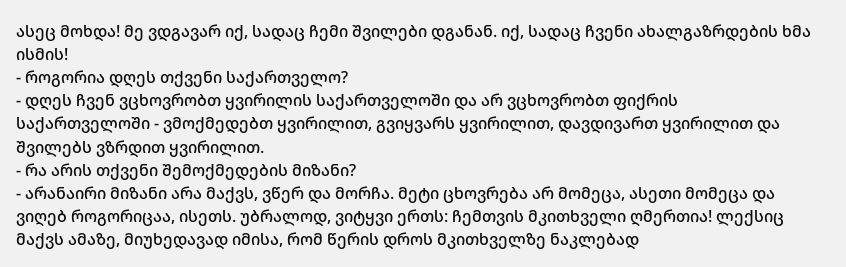ასეც მოხდა! მე ვდგავარ იქ, სადაც ჩემი შვილები დგანან. იქ, სადაც ჩვენი ახალგაზრდების ხმა ისმის!
- როგორია დღეს თქვენი საქართველო?
- დღეს ჩვენ ვცხოვრობთ ყვირილის საქართველოში და არ ვცხოვრობთ ფიქრის საქართველოში - ვმოქმედებთ ყვირილით, გვიყვარს ყვირილით, დავდივართ ყვირილით და შვილებს ვზრდით ყვირილით.
- რა არის თქვენი შემოქმედების მიზანი?
- არანაირი მიზანი არა მაქვს, ვწერ და მორჩა. მეტი ცხოვრება არ მომეცა, ასეთი მომეცა და ვიღებ როგორიცაა, ისეთს. უბრალოდ, ვიტყვი ერთს: ჩემთვის მკითხველი ღმერთია! ლექსიც მაქვს ამაზე, მიუხედავად იმისა, რომ წერის დროს მკითხველზე ნაკლებად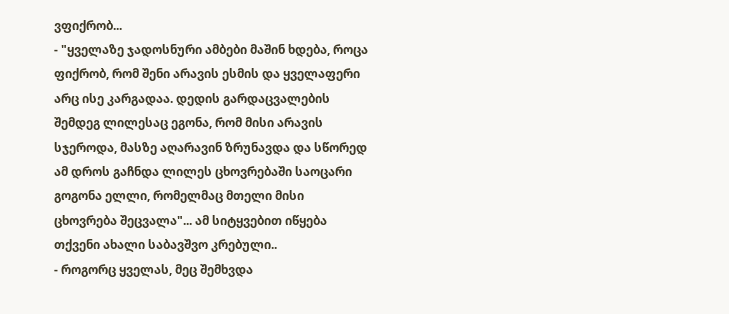ვფიქრობ...
- "ყველაზე ჯადოსნური ამბები მაშინ ხდება, როცა ფიქრობ, რომ შენი არავის ესმის და ყველაფერი არც ისე კარგადაა. დედის გარდაცვალების შემდეგ ლილესაც ეგონა, რომ მისი არავის სჯეროდა, მასზე აღარავინ ზრუნავდა და სწორედ ამ დროს გაჩნდა ლილეს ცხოვრებაში საოცარი გოგონა ელლი, რომელმაც მთელი მისი ცხოვრება შეცვალა"... ამ სიტყვებით იწყება თქვენი ახალი საბავშვო კრებული..
- როგორც ყველას, მეც შემხვდა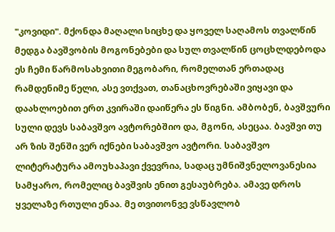"კოვიდი". მქონდა მაღალი სიცხე და ყოველ საღამოს თვალწინ მედგა ბავშვობის მოგონებები და სულ თვალწინ ცოცხლდებოდა ეს ჩემი წარმოსახვითი მეგობარი, რომელთან ერთადაც რამდენიმე წელი, ასე ვთქვათ, თანაცხოვრებაში ვიყავი და დაახლოებით ერთ კვირაში დაიწერა ეს წიგნი. ამბობენ, ბავშვური სული დევს საბავშვო ავტორებშიო და, მგონი, ასეცაა. ბავშვი თუ არ ზის შენში ვერ იქნები საბავშვო ავტორი. საბავშვო ლიტერატურა ამოუხაპავი ქვევრია, სადაც უმნიშვნელოვანესია სამყარო, რომელიც ბავშვის ენით გესაუბრება. ამავე დროს ყველაზე რთული ენაა. მე თვითონვე ვსწავლობ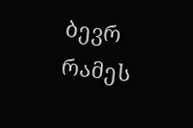ბევრ რამეს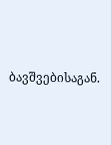ბავშვებისაგან.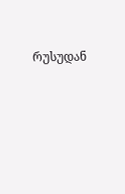რუსუდან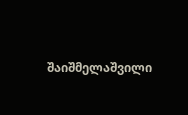შაიშმელაშვილი